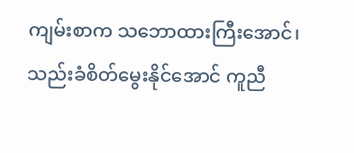ကျမ်းစာက သဘောထားကြီးအောင်၊ သည်းခံစိတ်မွေးနိုင်အောင် ကူညီ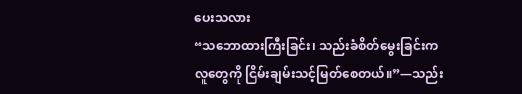ပေးသလား
“သဘောထားကြီးခြင်း၊ သည်းခံစိတ်မွေးခြင်းက လူတွေကို ငြိမ်းချမ်းသင့်မြတ်စေတယ်။”—သည်း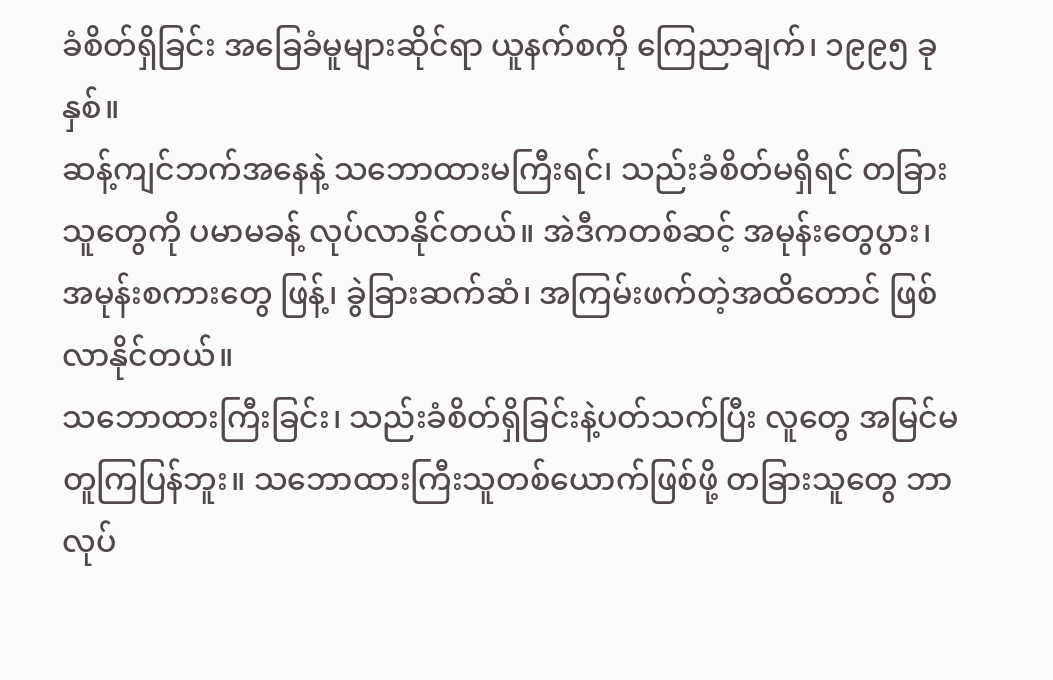ခံစိတ်ရှိခြင်း အခြေခံမူများဆိုင်ရာ ယူနက်စကို ကြေညာချက်၊ ၁၉၉၅ ခုနှစ်။
ဆန့်ကျင်ဘက်အနေနဲ့ သဘောထားမကြီးရင်၊ သည်းခံစိတ်မရှိရင် တခြားသူတွေကို ပမာမခန့် လုပ်လာနိုင်တယ်။ အဲဒီကတစ်ဆင့် အမုန်းတွေပွား၊ အမုန်းစကားတွေ ဖြန့်၊ ခွဲခြားဆက်ဆံ၊ အကြမ်းဖက်တဲ့အထိတောင် ဖြစ်လာနိုင်တယ်။
သဘောထားကြီးခြင်း၊ သည်းခံစိတ်ရှိခြင်းနဲ့ပတ်သက်ပြီး လူတွေ အမြင်မတူကြပြန်ဘူး။ သဘောထားကြီးသူတစ်ယောက်ဖြစ်ဖို့ တခြားသူတွေ ဘာလုပ်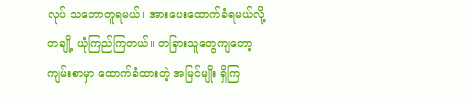လုပ် သဘောတူရမယ်၊ အားပေးထောက်ခံရမယ်လို့ တချို့ ယုံကြည်ကြတယ်။ တခြားသူတွေကျတော့ ကျမ်းစာမှာ ထောက်ခံထားတဲ့ အမြင်မျိုး ရှိကြ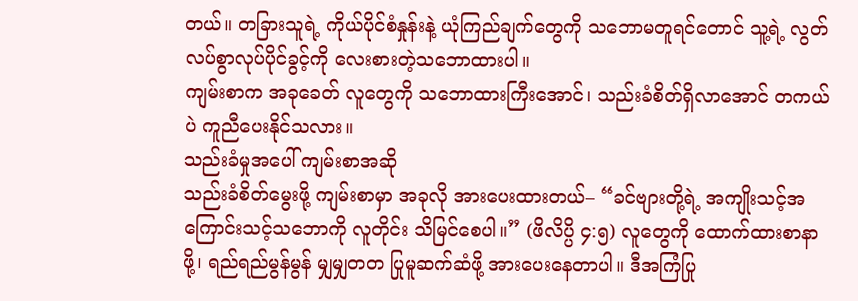တယ်။ တခြားသူရဲ့ ကိုယ်ပိုင်စံနှုန်းနဲ့ ယုံကြည်ချက်တွေကို သဘောမတူရင်တောင် သူ့ရဲ့ လွတ်လပ်စွာလုပ်ပိုင်ခွင့်ကို လေးစားတဲ့သဘောထားပါ။
ကျမ်းစာက အခုခေတ် လူတွေကို သဘောထားကြီးအောင်၊ သည်းခံစိတ်ရှိလာအောင် တကယ်ပဲ ကူညီပေးနိုင်သလား။
သည်းခံမှုအပေါ် ကျမ်းစာအဆို
သည်းခံစိတ်မွေးဖို့ ကျမ်းစာမှာ အခုလို အားပေးထားတယ်– “ခင်ဗျားတို့ရဲ့ အကျိုးသင့်အကြောင်းသင့်သဘောကို လူတိုင်း သိမြင်စေပါ။” (ဖိလိပ္ပိ ၄:၅) လူတွေကို ထောက်ထားစာနာဖို့၊ ရည်ရည်မွန်မွန် မျှမျှတတ ပြုမူဆက်ဆံဖို့ အားပေးနေတာပါ။ ဒီအကြံပြု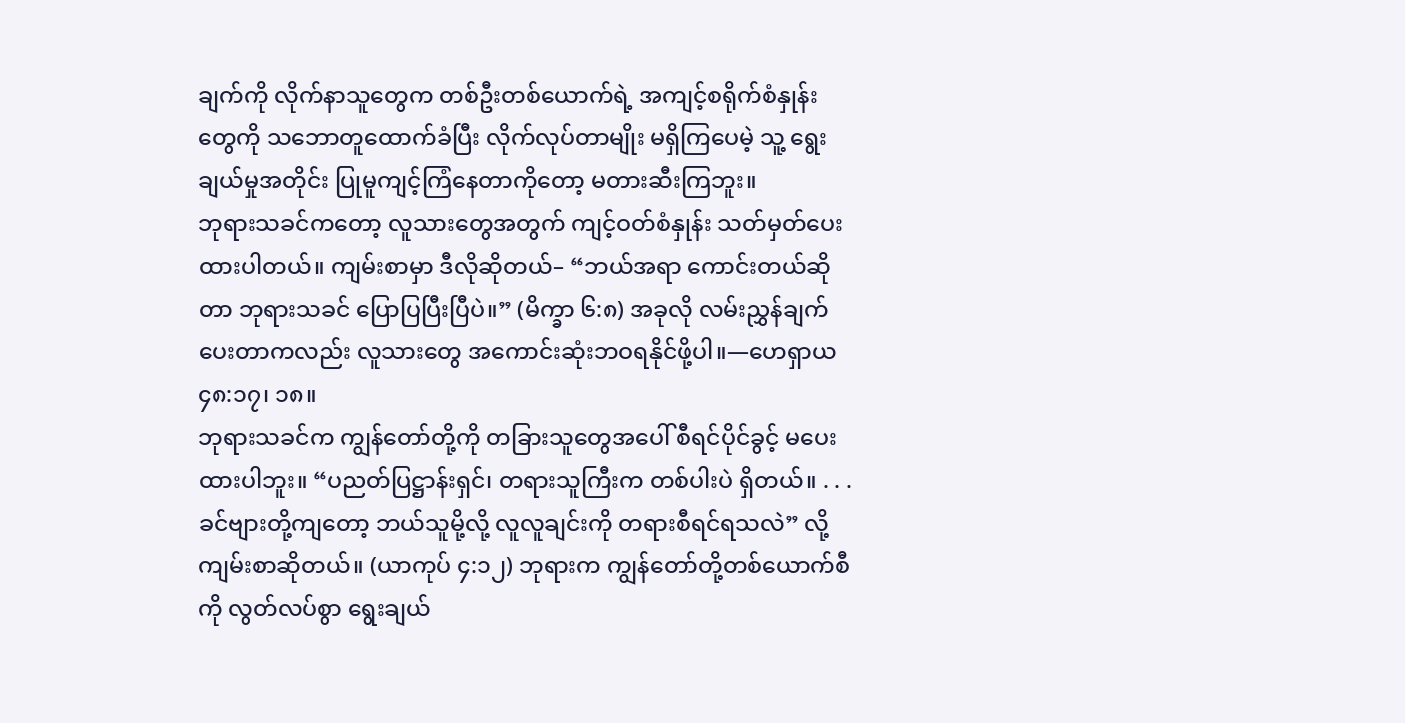ချက်ကို လိုက်နာသူတွေက တစ်ဦးတစ်ယောက်ရဲ့ အကျင့်စရိုက်စံနှုန်းတွေကို သဘောတူထောက်ခံပြီး လိုက်လုပ်တာမျိုး မရှိကြပေမဲ့ သူ့ ရွေးချယ်မှုအတိုင်း ပြုမူကျင့်ကြံနေတာကိုတော့ မတားဆီးကြဘူး။
ဘုရားသခင်ကတော့ လူသားတွေအတွက် ကျင့်ဝတ်စံနှုန်း သတ်မှတ်ပေးထားပါတယ်။ ကျမ်းစာမှာ ဒီလိုဆိုတယ်– “ဘယ်အရာ ကောင်းတယ်ဆိုတာ ဘုရားသခင် ပြောပြပြီးပြီပဲ။” (မိက္ခာ ၆:၈) အခုလို လမ်းညွှန်ချက် ပေးတာကလည်း လူသားတွေ အကောင်းဆုံးဘဝရနိုင်ဖို့ပါ။—ဟေရှာယ ၄၈:၁၇၊ ၁၈။
ဘုရားသခင်က ကျွန်တော်တို့ကို တခြားသူတွေအပေါ် စီရင်ပိုင်ခွင့် မပေးထားပါဘူး။ “ပညတ်ပြဋ္ဌာန်းရှင်၊ တရားသူကြီးက တစ်ပါးပဲ ရှိတယ်။ . . . ခင်ဗျားတို့ကျတော့ ဘယ်သူမို့လို့ လူလူချင်းကို တရားစီရင်ရသလဲ” လို့ ကျမ်းစာဆိုတယ်။ (ယာကုပ် ၄:၁၂) ဘုရားက ကျွန်တော်တို့တစ်ယောက်စီကို လွတ်လပ်စွာ ရွေးချယ်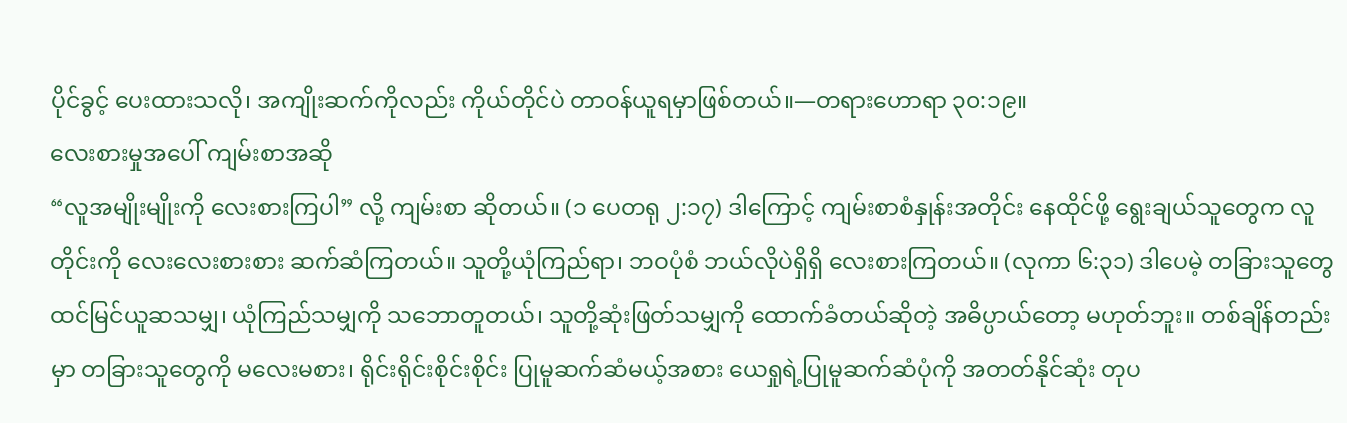ပိုင်ခွင့် ပေးထားသလို၊ အကျိုးဆက်ကိုလည်း ကိုယ်တိုင်ပဲ တာဝန်ယူရမှာဖြစ်တယ်။—တရားဟောရာ ၃၀:၁၉။
လေးစားမှုအပေါ် ကျမ်းစာအဆို
“လူအမျိုးမျိုးကို လေးစားကြပါ” လို့ ကျမ်းစာ ဆိုတယ်။ (၁ ပေတရု ၂:၁၇) ဒါကြောင့် ကျမ်းစာစံနှုန်းအတိုင်း နေထိုင်ဖို့ ရွေးချယ်သူတွေက လူတိုင်းကို လေးလေးစားစား ဆက်ဆံကြတယ်။ သူတို့ယုံကြည်ရာ၊ ဘဝပုံစံ ဘယ်လိုပဲရှိရှိ လေးစားကြတယ်။ (လုကာ ၆:၃၁) ဒါပေမဲ့ တခြားသူတွေ ထင်မြင်ယူဆသမျှ၊ ယုံကြည်သမျှကို သဘောတူတယ်၊ သူတို့ဆုံးဖြတ်သမျှကို ထောက်ခံတယ်ဆိုတဲ့ အဓိပ္ပာယ်တော့ မဟုတ်ဘူး။ တစ်ချိန်တည်းမှာ တခြားသူတွေကို မလေးမစား၊ ရိုင်းရိုင်းစိုင်းစိုင်း ပြုမူဆက်ဆံမယ့်အစား ယေရှုရဲ့ပြုမူဆက်ဆံပုံကို အတတ်နိုင်ဆုံး တုပ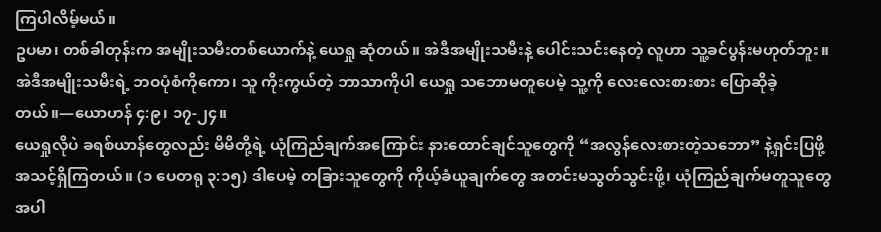ကြပါလိမ့်မယ်။
ဥပမာ၊ တစ်ခါတုန်းက အမျိုးသမီးတစ်ယောက်နဲ့ ယေရှု ဆုံတယ်။ အဲဒီအမျိုးသမီးနဲ့ ပေါင်းသင်းနေတဲ့ လူဟာ သူ့ခင်ပွန်းမဟုတ်ဘူး။ အဲဒီအမျိုးသမီးရဲ့ ဘဝပုံစံကိုကော၊ သူ ကိုးကွယ်တဲ့ ဘာသာကိုပါ ယေရှု သဘောမတူပေမဲ့ သူ့ကို လေးလေးစားစား ပြောဆိုခဲ့တယ်။—ယောဟန် ၄:၉၊ ၁၇-၂၄။
ယေရှုလိုပဲ ခရစ်ယာန်တွေလည်း မိမိတို့ရဲ့ ယုံကြည်ချက်အကြောင်း နားထောင်ချင်သူတွေကို “အလွန်လေးစားတဲ့သဘော” နဲ့ရှင်းပြဖို့ အသင့်ရှိကြတယ်။ (၁ ပေတရု ၃:၁၅) ဒါပေမဲ့ တခြားသူတွေကို ကိုယ့်ခံယူချက်တွေ အတင်းမသွတ်သွင်းဖို့၊ ယုံကြည်ချက်မတူသူတွေ အပါ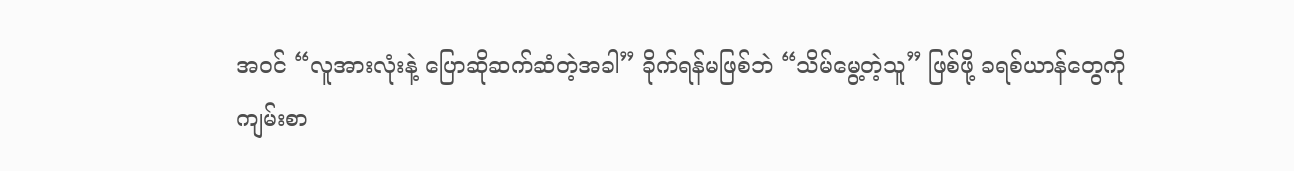အဝင် “လူအားလုံးနဲ့ ပြောဆိုဆက်ဆံတဲ့အခါ” ခိုက်ရန်မဖြစ်ဘဲ “သိမ်မွေ့တဲ့သူ” ဖြစ်ဖို့ ခရစ်ယာန်တွေကို ကျမ်းစာ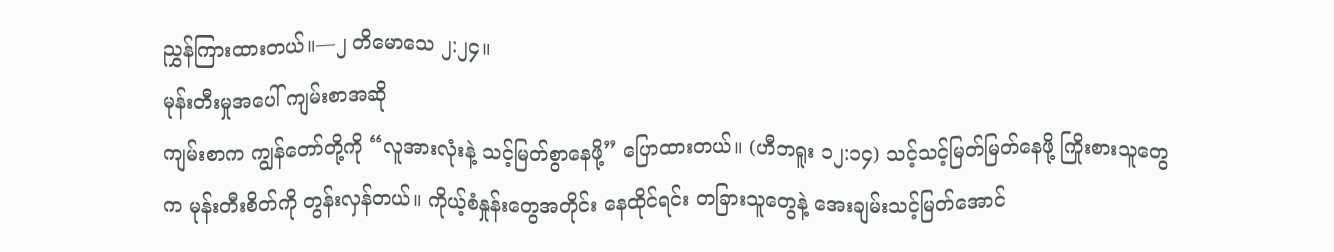ညွှန်ကြားထားတယ်။—၂ တိမောသေ ၂:၂၄။
မုန်းတီးမှုအပေါ် ကျမ်းစာအဆို
ကျမ်းစာက ကျွန်တော်တို့ကို “လူအားလုံးနဲ့ သင့်မြတ်စွာနေဖို့” ပြောထားတယ်။ (ဟီဘရူး ၁၂:၁၄) သင့်သင့်မြတ်မြတ်နေဖို့ ကြိုးစားသူတွေက မုန်းတီးစိတ်ကို တွန်းလှန်တယ်။ ကိုယ့်စံနှုန်းတွေအတိုင်း နေထိုင်ရင်း တခြားသူတွေနဲ့ အေးချမ်းသင့်မြတ်အောင်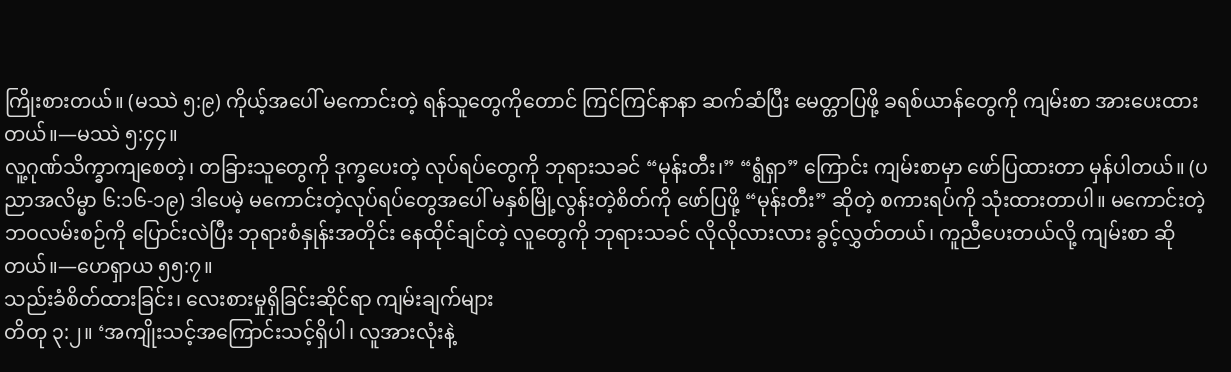ကြိုးစားတယ်။ (မဿဲ ၅:၉) ကိုယ့်အပေါ် မကောင်းတဲ့ ရန်သူတွေကိုတောင် ကြင်ကြင်နာနာ ဆက်ဆံပြီး မေတ္တာပြဖို့ ခရစ်ယာန်တွေကို ကျမ်းစာ အားပေးထားတယ်။—မဿဲ ၅:၄၄။
လူ့ဂုဏ်သိက္ခာကျစေတဲ့၊ တခြားသူတွေကို ဒုက္ခပေးတဲ့ လုပ်ရပ်တွေကို ဘုရားသခင် “မုန်းတီး၊” “ရွံရှာ” ကြောင်း ကျမ်းစာမှာ ဖော်ပြထားတာ မှန်ပါတယ်။ (ပညာအလိမ္မာ ၆:၁၆-၁၉) ဒါပေမဲ့ မကောင်းတဲ့လုပ်ရပ်တွေအပေါ် မနှစ်မြို့လွန်းတဲ့စိတ်ကို ဖော်ပြဖို့ “မုန်းတီး” ဆိုတဲ့ စကားရပ်ကို သုံးထားတာပါ။ မကောင်းတဲ့ဘဝလမ်းစဉ်ကို ပြောင်းလဲပြီး ဘုရားစံနှုန်းအတိုင်း နေထိုင်ချင်တဲ့ လူတွေကို ဘုရားသခင် လိုလိုလားလား ခွင့်လွှတ်တယ်၊ ကူညီပေးတယ်လို့ ကျမ်းစာ ဆိုတယ်။—ဟေရှာယ ၅၅:၇။
သည်းခံစိတ်ထားခြင်း၊ လေးစားမှုရှိခြင်းဆိုင်ရာ ကျမ်းချက်များ
တိတု ၃:၂။ ‘အကျိုးသင့်အကြောင်းသင့်ရှိပါ၊ လူအားလုံးနဲ့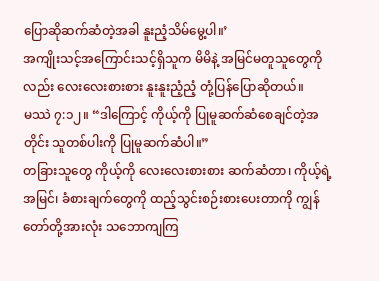ပြောဆိုဆက်ဆံတဲ့အခါ နူးညံ့သိမ်မွေ့ပါ။’
အကျိုးသင့်အကြောင်းသင့်ရှိသူက မိမိနဲ့ အမြင်မတူသူတွေကိုလည်း လေးလေးစားစား နူးနူးညံ့ညံ့ တုံ့ပြန်ပြောဆိုတယ်။
မဿဲ ၇:၁၂။ “ဒါကြောင့် ကိုယ့်ကို ပြုမူဆက်ဆံစေချင်တဲ့အတိုင်း သူတစ်ပါးကို ပြုမူဆက်ဆံပါ။”
တခြားသူတွေ ကိုယ့်ကို လေးလေးစားစား ဆက်ဆံတာ၊ ကိုယ့်ရဲ့အမြင်၊ ခံစားချက်တွေကို ထည့်သွင်းစဉ်းစားပေးတာကို ကျွန်တော်တို့အားလုံး သဘောကျကြ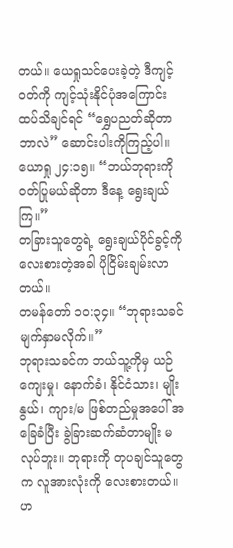တယ်။ ယေရှုသင်ပေးခဲ့တဲ့ ဒီကျင့်ဝတ်ကို ကျင့်သုံးနိုင်ပုံအကြောင်း ထပ်သိချင်ရင် “ရွှေပညတ်ဆိုတာ ဘာလဲ” ဆောင်းပါးကိုကြည့်ပါ။
ယောရှု ၂၄:၁၅။ “ဘယ်ဘုရားကို ဝတ်ပြုမယ်ဆိုတာ ဒီနေ့ ရွေးချယ်ကြ။”
တခြားသူတွေရဲ့ ရွေးချယ်ပိုင်ခွင့်ကို လေးစားတဲ့အခါ ပိုငြိမ်းချမ်းလာတယ်။
တမန်တော် ၁၀:၃၄။ “ဘုရားသခင် မျက်နှာမလိုက်။”
ဘုရားသခင်က ဘယ်သူ့ကိုမှ ယဉ်ကျေးမှု၊ နောက်ခံ၊ နိုင်ငံသား၊ မျိုးနွယ်၊ ကျား/မ ဖြစ်တည်မှုအပေါ် အခြေခံပြီး ခွဲခြားဆက်ဆံတာမျိုး မလုပ်ဘူး။ ဘုရားကို တုပချင်သူတွေက လူအားလုံးကို လေးစားတယ်။
ဟ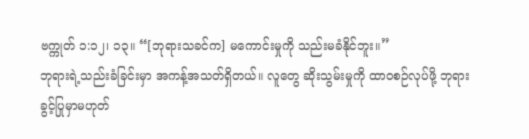ဗက္ကုတ် ၁:၁၂၊ ၁၃။ “[ဘုရားသခင်က] မကောင်းမှုကို သည်းမခံနိုင်ဘူး။”
ဘုရားရဲ့သည်းခံခြင်းမှာ အကန့်အသတ်ရှိတယ်။ လူတွေ ဆိုးသွမ်းမှုကို ထာဝစဉ်လုပ်ဖို့ ဘုရား ခွင့်ပြုမှာမဟုတ်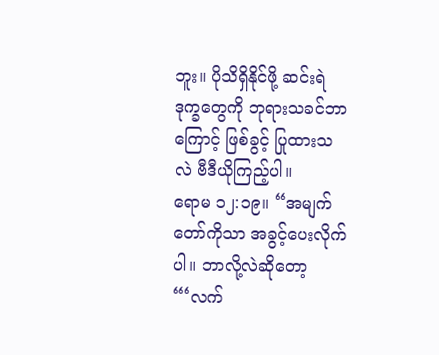ဘူး။ ပိုသိရှိနိုင်ဖို့ ဆင်းရဲဒုက္ခတွေကို ဘုရားသခင်ဘာကြောင့် ဖြစ်ခွင့် ပြုထားသလဲ ဗီဒီယိုကြည့်ပါ။
ရောမ ၁၂:၁၉။ “အမျက်တော်ကိုသာ အခွင့်ပေးလိုက်ပါ။ ဘာလို့လဲဆိုတော့ “‘လက်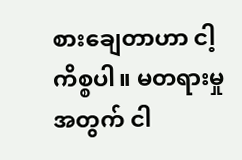စားချေတာဟာ ငါ့ကိစ္စပါ။ မတရားမှုအတွက် ငါ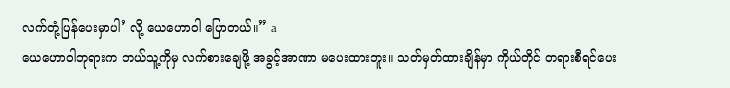လက်တုံ့ပြန်ပေးမှာပါ’ လို့ ယေဟောဝါ ပြောတယ်။” a
ယေဟောဝါဘုရားက ဘယ်သူ့ကိုမှ လက်စားချေဖို့ အခွင့်အာဏာ မပေးထားဘူး။ သတ်မှတ်ထားချိန်မှာ ကိုယ်တိုင် တရားစီရင်ပေး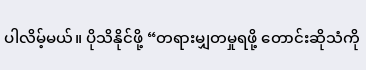ပါလိမ့်မယ်။ ပိုသိနိုင်ဖို့ “တရားမျှတမှုရဖို့ တောင်းဆိုသံကို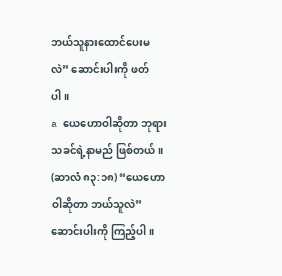ဘယ်သူနားထောင်ပေးမလဲ” ဆောင်းပါးကို ဖတ်ပါ။
a ယေဟောဝါဆိုတာ ဘုရားသခင်ရဲ့နာမည် ဖြစ်တယ်။ (ဆာလံ ၈၃:၁၈) “ယေဟောဝါဆိုတာ ဘယ်သူလဲ” ဆောင်းပါးကို ကြည့်ပါ။